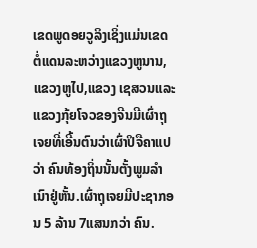ເຂດພູດອຍວູລິງເຊິ່ງແມ່ນເຂດຕໍ່ແດນລະຫວ່າງແຂວງຫູນານ,ແຂວງຫູໄປ,ແຂວງ ເຊສວນແລະແຂວງກຸ້ຍໂຈວຂອງຈີນມີເຜົ່າຖຸເຈຍທີ່ເອີ້ນຕົນວ່າເຜົ່າປິຈືຄາແປວ່າ ຄົນທ້ອງຖິ່ນນັ້ນຕັ້ງພູມລຳເນົາຢູ່ຫັ້ນ.ເຜົ່າຖຸເຈຍມີປະຊາກອນ 5 ລ້ານ 7ແສນກວ່າ ຄົນ.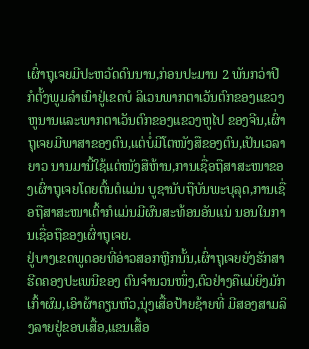ເຜົ່າຖຸເຈຍມີປະຫວັດດົນນານ,ກ່ອນປະມານ 2 ພັນກວ່າປີກໍຕັ້ງພູມລຳເນົາຢູ່ເຂດບໍ ລິເວນພາກຕາເວັນຕົກຂອງແຂວງຫູນານແລະພາກຕາເວັນຕົກຂອງແຂວງຫູໄປ ຂອງຈີນ,ເຜົ່າຖຸເຈຍມີພາສາຂອງຕົນ,ແຕ່ບໍ່ມີໂຕໜັງສືຂອງຕົນ,ເປັນເວລາຍາວ ນານມານີ້ໃຊ້ແຕ່ໜັງສືຫ້ານ,ການເຊື່ອຖືສາສະໜາຂອງເຜົ່າຖຸເຈຍໂດຍຕົ້ນຕໍແມ່ນ ບູຊານັບຖືບັນພະບຸລຸດ,ການເຊື່ອຖືສາສະໜາເຕົ້າກໍແມ່ນມີຜົນສະທ້ອນອັນແນ່ ນອນໃນການເຊື່ອຖືຂອງເຜົ່າຖຸເຈຍ.
ຢູ່ບາງເຂດພູດອຍທີ່ອ່າວສອກຫຼີກນັ້ນ,ເຜົ່າຖຸເຈຍຍັງຮັກສາຮີດຄອງປະເພນີຂອງ ຕົນຈຳນວນໜຶ່ງ,ຕົວຢ່າງຄືແມ່ຍິງມັກເກົ້າຜົມ,ເອົາຜ້າຄຽນຫົວ,ນຸ່ງເສື້ອປ້າຍຊ້າຍທີ່ ມີສອງສາມລິງລາຍຢູ່ຂອບເສື້ອ,ແຂນເສື້ອ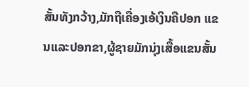ສັ້ນທັງກວ້າງ,ມັກຖືເຄື່ອງເອ້ເງິນຄືປອກ ແຂນແລະປອກຂາ,ຜູ້ຊາຍມັກນຸ່ງເສື້ອແຂນສັ້ນ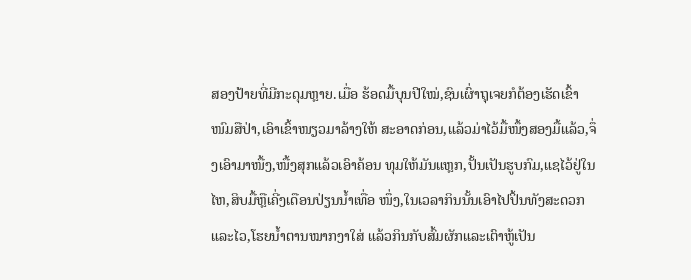ສອງປ້າຍທີ່ມີກະດຸມຫຼາຍ.ເມື່ອ ຮ້ອດມື້ບຸນປີໃໝ່,ຊົນເຜົ່າຖຸເຈຍກໍຕ້ອງເຮັດເຂົ້າໜົມສືປ່າ,ເອົາເຂົ້າໜຽວມາລ້າງໃຫ້ ສະອາດກ່ອນ,ແລ້ວມ່າໄວ້ມື້ໜຶ້ງສອງມື້ແລ້ວ,ຈຶ່ງເອົາມາໜື້ງ,ໜື້ງສຸກແລ້ວເອົາຄ້ອນ ທຸມໃຫ້ມັນແຫຼກ,ປັ້ນເປັນຮູບກົມ,ແຊໄວ້ຢູ່ໃນໄຫ,ສິບມື້ຫຼືເຄີ່ງເດືອນປ່ຽນນ້ຳເທື່ອ ໜຶ່ງ,ໃນເວລາກິນນັ້ນເອົາໄປປິ້ນທັງສະດວກແລະໄວ,ໂຮຍນ້ຳຕານໝາກງາໃສ່ ແລ້ວກິນກັບສົ້ມຜັກແລະເຕົາຫູ້ເປັນ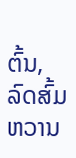ຕົ້ນ,ລົດສົ້ມຫວານ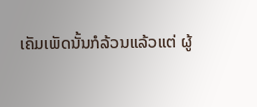ເຄັມເພັດນັ້ນກໍລ້ວນແລ້ວແຕ່ ຜູ້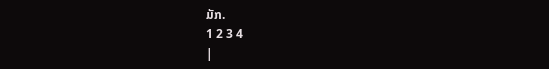ມັກ.
1 2 3 4
|